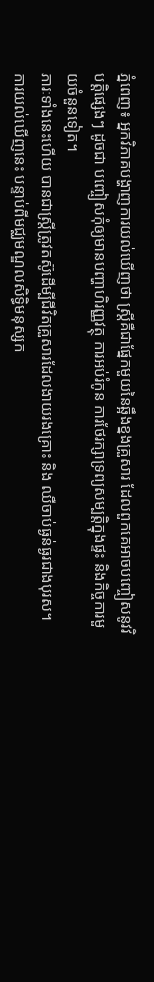ភ្នំពេញ៖ អ្នកវិភាគបង្ហាញការយល់ឃើញថា ស្ដ្រីគឺជាផ្នែកមួយនៃឆ្អឹងខ្នងគ្រួសារ ដែលពួកគេអាចបញ្ចៀសនូវវិបត្ដិផ្សេងៗ ដូចជា បញ្ចៀសកុំឲ្យមានបញ្ហាហិរញ្ញវត្ថុ ការអប់រំកូន ការថែរក្សាទ្រព្យសម្បត្ដិក្នុងផ្ទះ និងកិច្ចការមួយចំនួនទៀត។
ភារៈទាំងនេះហើយ បានជាស្ត្រីត្រូវតស៊ូដើម្បីជីវិតគ្រួសារដែលងាយរងគ្រោះ និង ឈឺចាប់ធ្ងន់ធ្ងរជាងបុរស។
ការយល់ឃើញនេះ បន្ទាប់ពីមជ្ឈមណ្ឌលសិទ្ធិមនុស្សក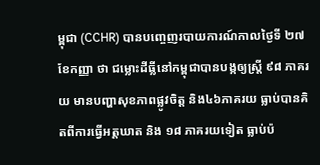ម្ពុជា (CCHR) បានបញ្ចេញរបាយការណ៍កាលថ្ងៃទី ២៧ ខែកញ្ញា ថា ជម្លោះដីធ្លីនៅកម្ពុជាបានបង្កឲ្យស្ត្រី ៩៨ ភាគរយ មានបញ្ហាសុខភាពផ្លូវចិត្ត និង៤៦ភាគរយ ធ្លាប់បានគិតពីការធ្វើអត្តឃាត និង ១៨ ភាគរយទៀត ធ្លាប់ប៉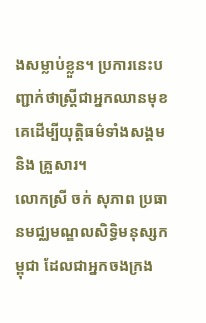ងសម្លាប់ខ្លួន។ ប្រការនេះបញ្ជាក់ថាស្ត្រីជាអ្នកឈានមុខគេដើម្បីយុត្តិធម៌ទាំងសង្គម និង គ្រួសារ។
លោកស្រី ចក់ សុភាព ប្រធានមជ្ឈមណ្ឌលសិទ្ធិមនុស្សកម្ពុជា ដែលជាអ្នកចងក្រង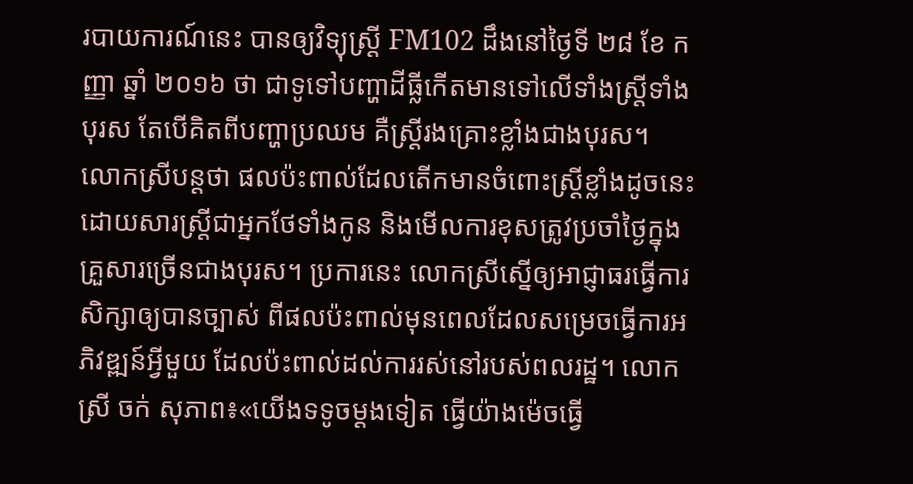របាយការណ៍នេះ បានឲ្យវិទ្យុស្ដ្រី FM102 ដឹងនៅថ្ងៃទី ២៨ ខែ កញ្ញា ឆ្នាំ ២០១៦ ថា ជាទូទៅបញ្ហាដីធ្លីកើតមានទៅលើទាំងស្ត្រីទាំងបុរស តែបើគិតពីបញ្ហាប្រឈម គឺស្ដ្រីរងគ្រោះខ្លាំងជាងបុរស។
លោកស្រីបន្ដថា ផលប៉ះពាល់ដែលតើកមានចំពោះស្ដ្រីខ្លាំងដូចនេះ ដោយសារស្ត្រីជាអ្នកថែទាំងកូន និងមើលការខុសត្រូវប្រចាំថ្ងៃក្នុងគ្រួសារច្រើនជាងបុរស។ ប្រការនេះ លោកស្រីស្នើឲ្យអាជ្ញាធរធ្វើការសិក្សាឲ្យបានច្បាស់ ពីផលប៉ះពាល់មុនពេលដែលសម្រេចធ្វើការអភិវឌ្ឍន៍អ្វីមួយ ដែលប៉ះពាល់ដល់ការរស់នៅរបស់ពលរដ្ឋ។ លោក ស្រី ចក់ សុភាព៖«យើងទទូចម្ដងទៀត ធ្វើយ៉ាងម៉េចធ្វើ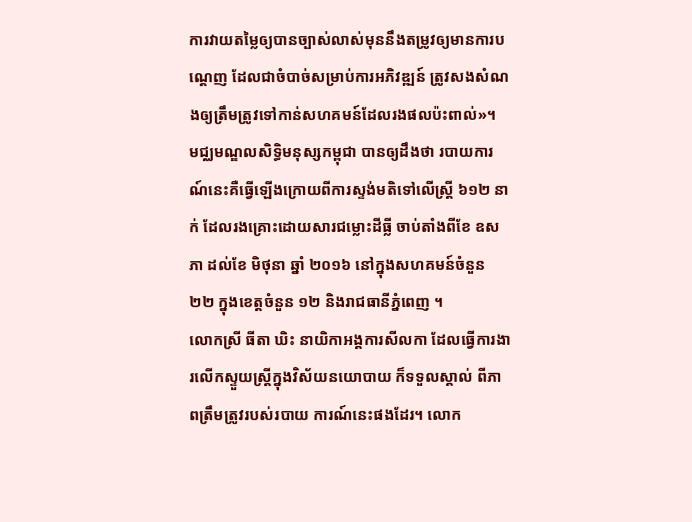ការវាយតម្លៃឲ្យបានច្បាស់លាស់មុននឹងតម្រូវឲ្យមានការបណ្ដេញ ដែលជាចំបាច់សម្រាប់ការអភិវឌ្ឍន៍ ត្រូវសងសំណងឲ្យត្រឹមត្រូវទៅកាន់សហគមន៍ដែលរងផលប៉ះពាល់»។
មជ្ឈមណ្ឌលសិទ្ធិមនុស្សកម្ពុជា បានឲ្យដឹងថា របាយការណ៍នេះគឺធ្វើឡើងក្រោយពីការស្ទង់មតិទៅលើស្ដ្រី ៦១២ នាក់ ដែលរងគ្រោះដោយសារជម្លោះដីធ្លី ចាប់តាំងពីខែ ឧសភា ដល់ខែ មិថុនា ឆ្នាំ ២០១៦ នៅក្នុងសហគមន៍ចំនួន ២២ ក្នុងខេត្ដចំនួន ១២ និងរាជធានីភ្នំពេញ ។
លោកស្រី ធីតា ឃិះ នាយិកាអង្គការសីលកា ដែលធ្វើការងារលើកស្ទួយស្ត្រីក្នុងវិស័យនយោបាយ ក៏ទទួលស្គាល់ ពីភាពត្រឹមត្រូវរបស់របាយ ការណ៍នេះផងដែរ។ លោក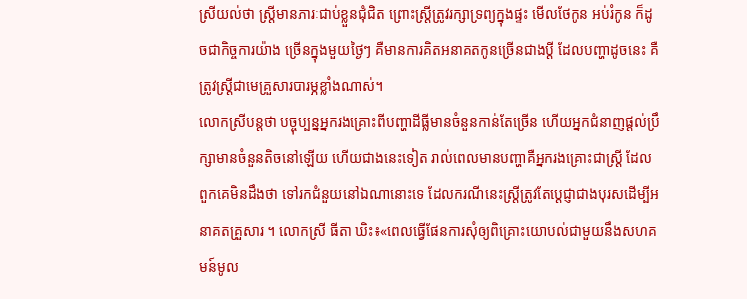ស្រីយល់ថា ស្ដ្រីមានភារៈជាប់ខ្លួនជុំជិត ព្រោះស្ដ្រីត្រូវរក្សាទ្រព្យក្នុងផ្ទះ មើលថែកូន អប់រំកូន ក៏ដូចជាកិច្ចការយ៉ាង ច្រើនក្នុងមួយថ្ងៃៗ គឺមានការគិតអនាគតកូនច្រើនជាងប្ដី ដែលបញ្ហាដូចនេះ គឺត្រូវស្ត្រីជាមេគ្រួសារបារម្ភខ្លាំងណាស់។
លោកស្រីបន្តថា បច្ចុប្បន្នអ្នករងគ្រោះពីបញ្ហាដីធ្លីមានចំនួនកាន់តែច្រើន ហើយអ្នកជំនាញផ្ដល់ប្រឹក្សាមានចំនួនតិចនៅឡើយ ហើយជាងនេះទៀត រាល់ពេលមានបញ្ហាគឺអ្នករងគ្រោះជាស្ដ្រី ដែលពួកគេមិនដឹងថា ទៅរកជំនួយនៅឯណានោះទេ ដែលករណីនេះស្ត្រីត្រូវតែប្ដេជ្ញាជាងបុរសដើម្បីអនាគតគ្រួសារ ។ លោកស្រី ធីតា ឃិះ៖«ពេលធ្វើផែនការសុំឲ្យពិគ្រោះយោបល់ជាមួយនឹងសហគមន៍មូល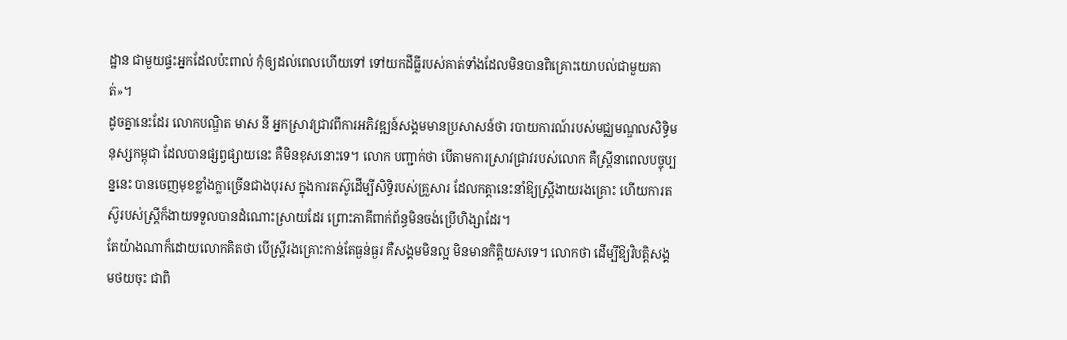ដ្ឋាន ជាមួយផ្ទះអ្នកដែលប៉ះពាល់ កុំឲ្យដល់ពេលហើយទៅ ទៅយកដីធ្លីរបស់គាត់ទាំងដែលមិនបានពិគ្រោះយោបល់ជាមួយគាត់»។
ដូចគ្នានេះដែរ លោកបណ្ឌិត មាស នី អ្នកស្រាវជ្រាវពីការអភិវឌ្ឍន៍សង្គមមានប្រសាសន៍ថា របាយការណ៍របស់មជ្ឈមណ្ឌលសិទ្ធិមនុស្សកម្ពុជា ដែលបានផ្សព្វផ្សាយនេះ គឺមិនខុសនោះទេ។ លោក បញ្ជាក់ថា បើតាមការស្រាវជ្រាវរបស់លោក គឺស្ត្រីនាពេលបច្ចុប្បន្ននេះ បានចេញមុខខ្លាំងក្លាច្រើនជាងបុរស ក្នុងការតស៊ូដើម្បីសិទ្ធិរបស់គ្រួសារ ដែលកត្តានេះនាំឱ្យស្ត្រីងាយរងគ្រោះ ហើយការតស៊ូរបស់ស្ត្រីក៏ងាយទទួលបានដំណោះស្រាយដែរ ព្រោះភាគីពាក់ព័ន្ធមិនចង់ប្រើហិង្សាដែរ។
តែយ៉ាងណាក៏ដោយលោកគិតថា បើស្រី្តរងគ្រោះកាន់តែធ្ងន់ធ្ងរ គឺសង្គមមិនល្អ មិនមានកិត្តិយសទេ។ លោកថា ដើម្បីឱ្យវិបត្តិសង្គមថយចុះ ជាពិ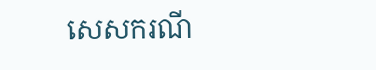សេសករណី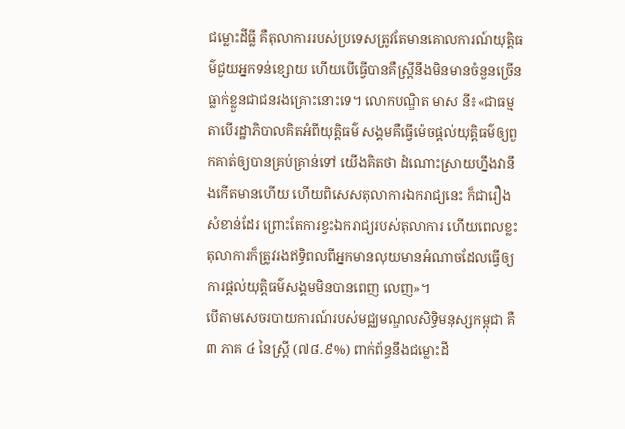ជម្លោះដីធ្លី គឺតុលាការរបស់ប្រទេសត្រូវតែមានគោលការណ៍យុត្តិធម៌ជួយអ្នកទន់ខ្សោយ ហើយបើធ្វើបានគឺស្ត្រីនឹងមិនមានចំនួនច្រើន ធ្លាក់ខ្លួនជាជនរងគ្រោះនោះទេ។ លោកបណ្ឌិត មាស នី៖«ជាធម្មតាបើរដ្ឋាភិបាលគិតអំពីយុត្ដិធម៌ សង្គមគឺធ្វើម៉េចផ្ដល់យុត្ដិធម៌ឲ្យពួកគាត់ឲ្យបានគ្រប់គ្រាន់ទៅ យើងគិតថា ដំណោះស្រាយហ្នឹងវានឹងកើតមានហើយ ហើយពិសេសតុលាការឯករាជ្យនេះ ក៏ជារឿងសំខាន់ដែរ ព្រោះតែការខ្វះឯករាជ្យរបស់តុលាការ ហើយពេលខ្លះតុលាការក៏ត្រូវរងឥទ្ធិពលពីអ្នកមានលុយមានអំណាចដែលធ្វើឲ្យ ការផ្ដល់យុត្ដិធម៌សង្គមមិនបានពេញ លេញ»។
បើតាមសេចរបាយការណ៍របស់មជ្ឈមណ្ឌលសិទ្ធិមនុស្សកម្ពុជា គឺ៣ ភាគ ៤ នៃស្ត្រី (៧៨.៩%) ពាក់ព័ន្ធនឹងជម្លោះដី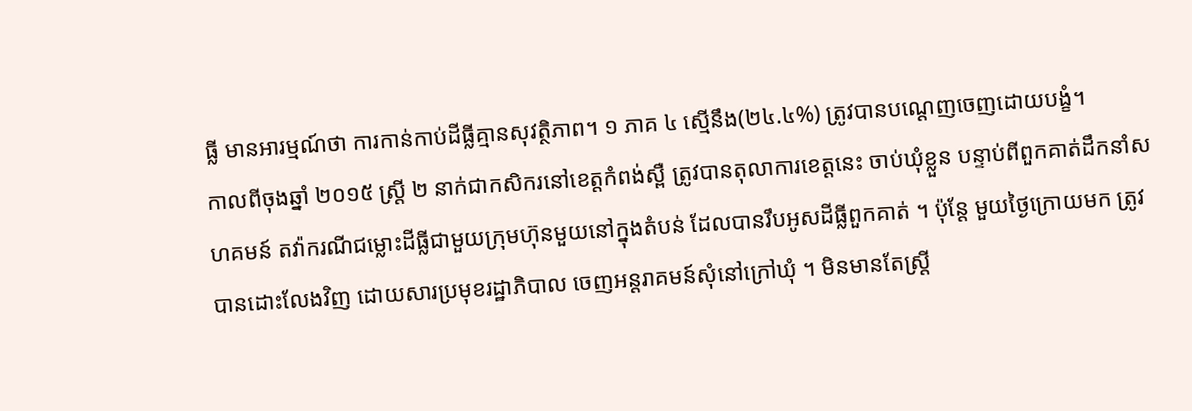ធ្លី មានអារម្មណ៍ថា ការកាន់កាប់ដីធ្លីគ្មានសុវត្ថិភាព។ ១ ភាគ ៤ ស្មើនឹង(២៤.៤%) ត្រូវបានបណ្តេញចេញដោយបង្ខំ។
កាលពីចុងឆ្នាំ ២០១៥ ស្ត្រី ២ នាក់ជាកសិករនៅខេត្តកំពង់ស្ពឺ ត្រូវបានតុលាការខេត្តនេះ ចាប់ឃុំខ្លួន បន្ទាប់ពីពួកគាត់ដឹកនាំសហគមន៍ តវ៉ាករណីជម្លោះដីធ្លីជាមួយក្រុមហ៊ុនមួយនៅក្នុងតំបន់ ដែលបានរឹបអូសដីធ្លីពួកគាត់ ។ ប៉ុន្តែ មួយថ្ងៃក្រោយមក ត្រូវបានដោះលែងវិញ ដោយសារប្រមុខរដ្ឋាភិបាល ចេញអន្តរាគមន៍សុំនៅក្រៅឃុំ ។ មិនមានតែស្ត្រី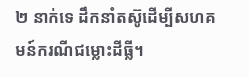២ នាក់ទេ ដឹកនាំតស៊ូដើម្បីសហគមន៍ករណីជម្លោះដីធ្លី។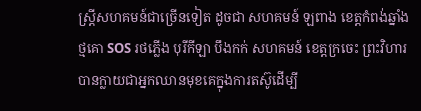ស្ត្រីសហគមន៍ជាច្រើនទៀត ដូចជា សហគមន៍ ឡពាង ខេត្តកំពង់ឆ្នាំង ថ្មគោ SOS រថភ្លើង បុរីកីឡា បឹងកក់ សហគមន៍ ខេត្តក្រចេះ ព្រះវិហារ បានក្លាយជាអ្នកឈានមុខគេក្នុងការតស៊ូដើម្បី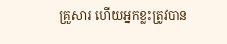គ្រួសារ ហើយអ្នកខ្លះត្រូវបាន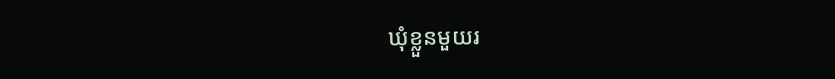ឃុំខ្លួនមួយរ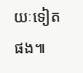យៈទៀតផង៕